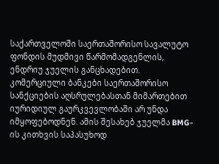საქართველოში საერთაშორისო სავალუტო ფონდის მუდმივი წარმომადგენლის, ენდრიუ ჯუელის განცხადებით. კომერციული ბანკები საერთაშორისო სანქციების აღსრულებასთან მიმართებით იურიდიულ გაურკვევლობაში არ უნდა იმყოფებოდნენ. ამის შესახებ ჯუელმა BMG-ის კითხვის საპასუხოდ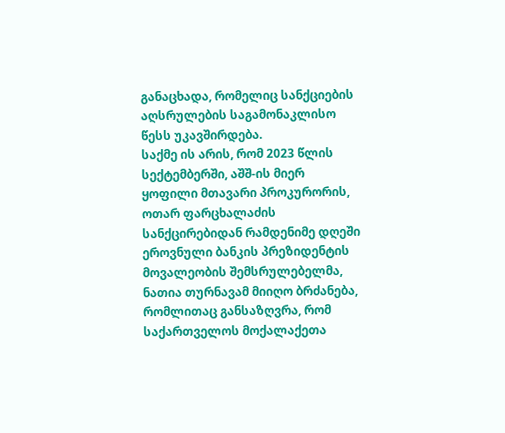განაცხადა, რომელიც სანქციების აღსრულების საგამონაკლისო წესს უკავშირდება.
საქმე ის არის, რომ 2023 წლის სექტემბერში, აშშ-ის მიერ ყოფილი მთავარი პროკურორის, ოთარ ფარცხალაძის სანქცირებიდან რამდენიმე დღეში ეროვნული ბანკის პრეზიდენტის მოვალეობის შემსრულებელმა, ნათია თურნავამ მიიღო ბრძანება, რომლითაც განსაზღვრა, რომ საქართველოს მოქალაქეთა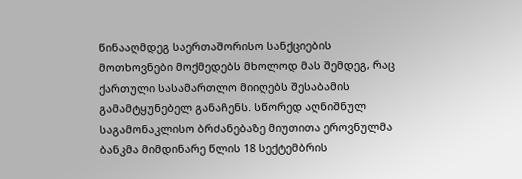წინააღმდეგ საერთაშორისო სანქციების მოთხოვნები მოქმედებს მხოლოდ მას შემდეგ, რაც ქართული სასამართლო მიიღებს შესაბამის გამამტყუნებელ განაჩენს. სწორედ აღნიშნულ საგამონაკლისო ბრძანებაზე მიუთითა ეროვნულმა ბანკმა მიმდინარე წლის 18 სექტემბრის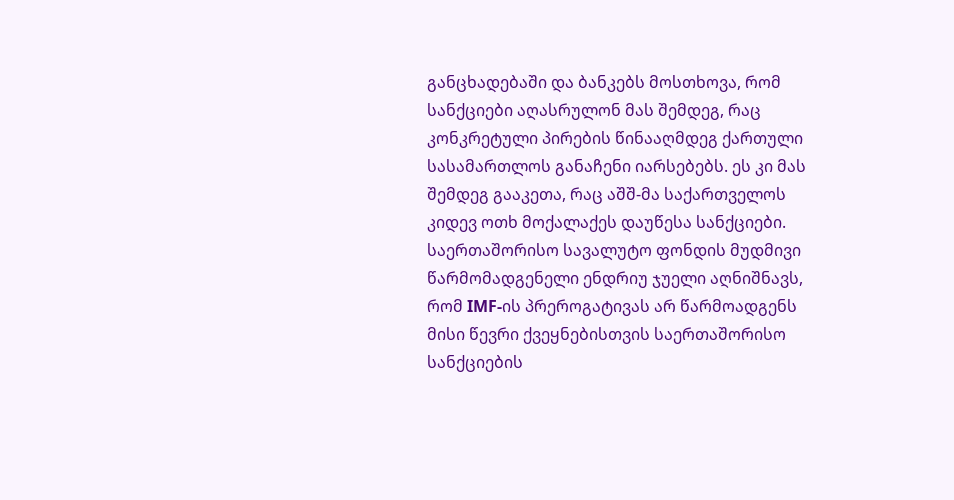განცხადებაში და ბანკებს მოსთხოვა, რომ სანქციები აღასრულონ მას შემდეგ, რაც კონკრეტული პირების წინააღმდეგ ქართული სასამართლოს განაჩენი იარსებებს. ეს კი მას შემდეგ გააკეთა, რაც აშშ-მა საქართველოს კიდევ ოთხ მოქალაქეს დაუწესა სანქციები.
საერთაშორისო სავალუტო ფონდის მუდმივი წარმომადგენელი ენდრიუ ჯუელი აღნიშნავს, რომ IMF-ის პრეროგატივას არ წარმოადგენს მისი წევრი ქვეყნებისთვის საერთაშორისო სანქციების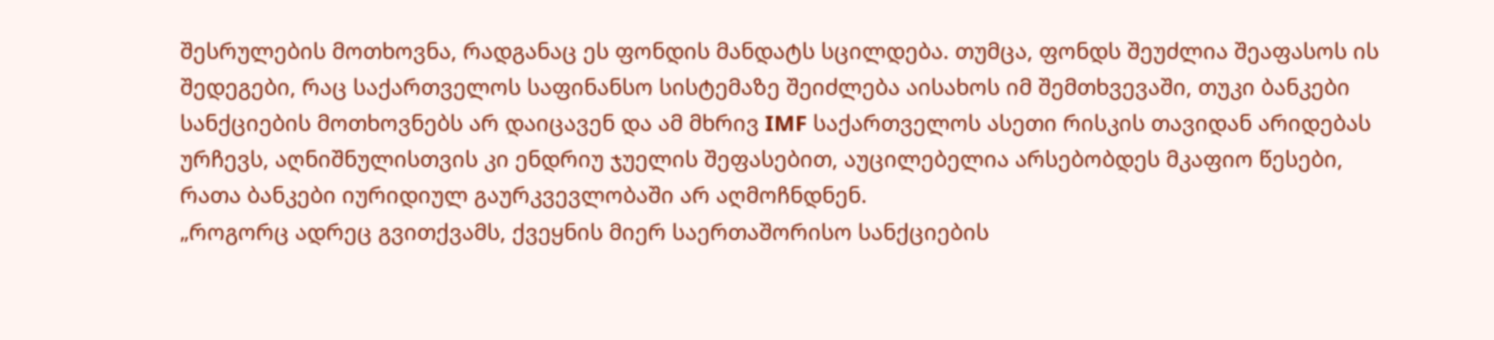შესრულების მოთხოვნა, რადგანაც ეს ფონდის მანდატს სცილდება. თუმცა, ფონდს შეუძლია შეაფასოს ის შედეგები, რაც საქართველოს საფინანსო სისტემაზე შეიძლება აისახოს იმ შემთხვევაში, თუკი ბანკები სანქციების მოთხოვნებს არ დაიცავენ და ამ მხრივ IMF საქართველოს ასეთი რისკის თავიდან არიდებას ურჩევს, აღნიშნულისთვის კი ენდრიუ ჯუელის შეფასებით, აუცილებელია არსებობდეს მკაფიო წესები, რათა ბანკები იურიდიულ გაურკვევლობაში არ აღმოჩნდნენ.
„როგორც ადრეც გვითქვამს, ქვეყნის მიერ საერთაშორისო სანქციების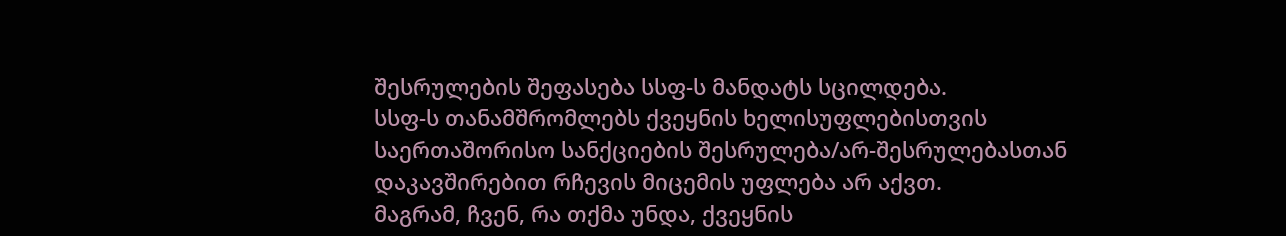შესრულების შეფასება სსფ-ს მანდატს სცილდება.
სსფ-ს თანამშრომლებს ქვეყნის ხელისუფლებისთვის საერთაშორისო სანქციების შესრულება/არ-შესრულებასთან დაკავშირებით რჩევის მიცემის უფლება არ აქვთ.
მაგრამ, ჩვენ, რა თქმა უნდა, ქვეყნის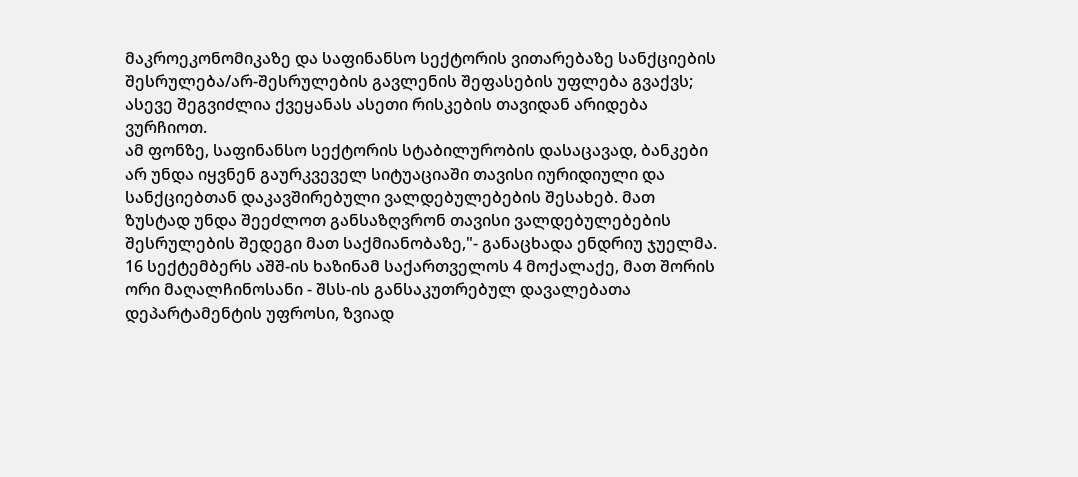მაკროეკონომიკაზე და საფინანსო სექტორის ვითარებაზე სანქციების შესრულება/არ-შესრულების გავლენის შეფასების უფლება გვაქვს; ასევე შეგვიძლია ქვეყანას ასეთი რისკების თავიდან არიდება ვურჩიოთ.
ამ ფონზე, საფინანსო სექტორის სტაბილურობის დასაცავად, ბანკები არ უნდა იყვნენ გაურკვეველ სიტუაციაში თავისი იურიდიული და სანქციებთან დაკავშირებული ვალდებულებების შესახებ. მათ ზუსტად უნდა შეეძლოთ განსაზღვრონ თავისი ვალდებულებების შესრულების შედეგი მათ საქმიანობაზე,"- განაცხადა ენდრიუ ჯუელმა.
16 სექტემბერს აშშ-ის ხაზინამ საქართველოს 4 მოქალაქე, მათ შორის ორი მაღალჩინოსანი - შსს-ის განსაკუთრებულ დავალებათა დეპარტამენტის უფროსი, ზვიად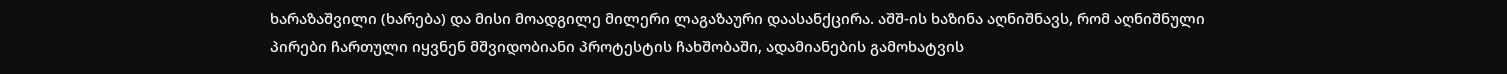ხარაზაშვილი (ხარება) და მისი მოადგილე მილერი ლაგაზაური დაასანქცირა. აშშ-ის ხაზინა აღნიშნავს, რომ აღნიშნული პირები ჩართული იყვნენ მშვიდობიანი პროტესტის ჩახშობაში, ადამიანების გამოხატვის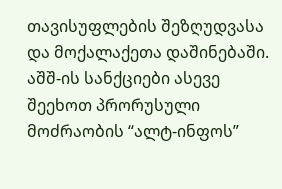თავისუფლების შეზღუდვასა და მოქალაქეთა დაშინებაში. აშშ-ის სანქციები ასევე შეეხოთ პრორუსული მოძრაობის “ალტ-ინფოს”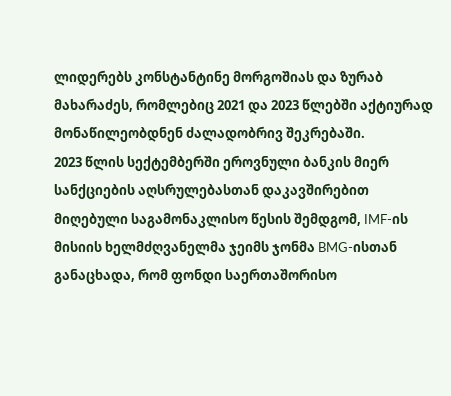ლიდერებს კონსტანტინე მორგოშიას და ზურაბ მახარაძეს, რომლებიც 2021 და 2023 წლებში აქტიურად მონაწილეობდნენ ძალადობრივ შეკრებაში.
2023 წლის სექტემბერში ეროვნული ბანკის მიერ სანქციების აღსრულებასთან დაკავშირებით მიღებული საგამონაკლისო წესის შემდგომ, IMF-ის მისიის ხელმძღვანელმა ჯეიმს ჯონმა BMG-ისთან განაცხადა, რომ ფონდი საერთაშორისო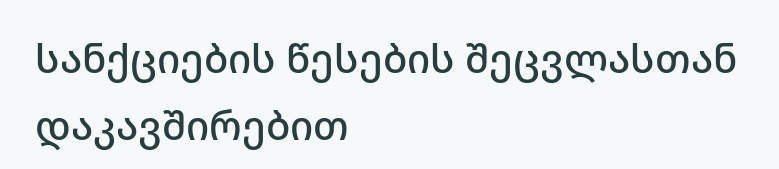სანქციების წესების შეცვლასთან დაკავშირებით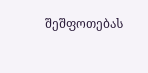შეშფოთებას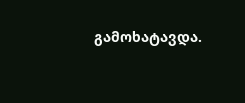გამოხატავდა.